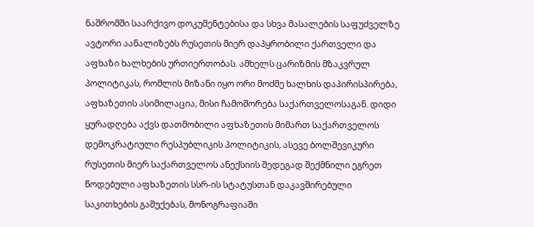ნაშრომში საარქივო დოკუმენტებისა და სხვა მასალების საფუძველზე ავტორი აანალიზებს რუსეთის მიერ დაპყრობილი ქართველი და აფხაზი ხალხების ურთიერთობას. ამხელს ცარიზმის მზაკვრულ პოლიტიკას, რომლის მიზანი იყო ორი მოძმე ხალხის დაპირისპირება, აფხაზეთის ასიმილაცია, მისი ჩამოშორება საქართველოსაგან. დიდი ყურადღება აქვს დათმობილი აფხაზეთის მიმართ საქართველოს დემოკრატიული რესპუბლიკის პოლიტიკის, ასევე ბოლშევიკური რუსეთის მიერ საქართველოს ანექსიის შედეგად შექმნილი ეგრეთ წოდებული აფხაზეთის სსრ-ის სტატუსთან დაკავშირებული საკითხების გაშუქებას, მონოგრაფიაში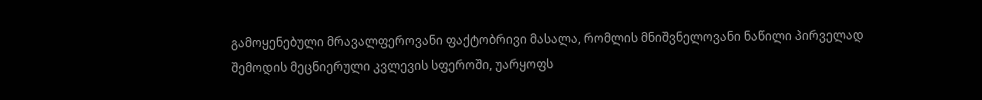გამოყენებული მრავალფეროვანი ფაქტობრივი მასალა, რომლის მნიშვნელოვანი ნაწილი პირველად შემოდის მეცნიერული კვლევის სფეროში, უარყოფს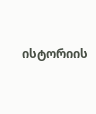ისტორიის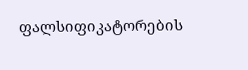ფალსიფიკატორების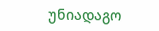უნიადაგო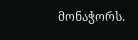მონაჭორს.